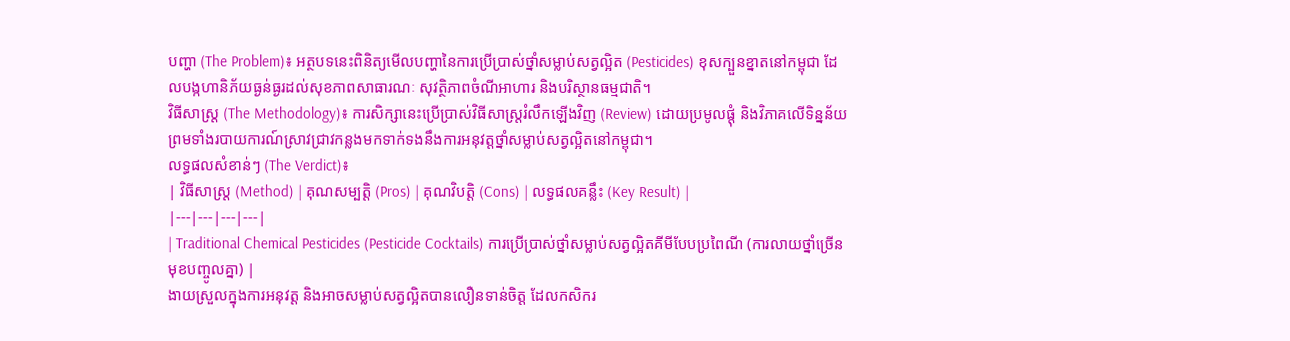បញ្ហា (The Problem)៖ អត្ថបទនេះពិនិត្យមើលបញ្ហានៃការប្រើប្រាស់ថ្នាំសម្លាប់សត្វល្អិត (Pesticides) ខុសក្បួនខ្នាតនៅកម្ពុជា ដែលបង្កហានិភ័យធ្ងន់ធ្ងរដល់សុខភាពសាធារណៈ សុវត្ថិភាពចំណីអាហារ និងបរិស្ថានធម្មជាតិ។
វិធីសាស្ត្រ (The Methodology)៖ ការសិក្សានេះប្រើប្រាស់វិធីសាស្ត្ររំលឹកឡើងវិញ (Review) ដោយប្រមូលផ្តុំ និងវិភាគលើទិន្នន័យ ព្រមទាំងរបាយការណ៍ស្រាវជ្រាវកន្លងមកទាក់ទងនឹងការអនុវត្តថ្នាំសម្លាប់សត្វល្អិតនៅកម្ពុជា។
លទ្ធផលសំខាន់ៗ (The Verdict)៖
| វិធីសាស្ត្រ (Method) | គុណសម្បត្តិ (Pros) | គុណវិបត្តិ (Cons) | លទ្ធផលគន្លឹះ (Key Result) |
|---|---|---|---|
| Traditional Chemical Pesticides (Pesticide Cocktails) ការប្រើប្រាស់ថ្នាំសម្លាប់សត្វល្អិតគីមីបែបប្រពៃណី (ការលាយថ្នាំច្រើនមុខបញ្ចូលគ្នា) |
ងាយស្រួលក្នុងការអនុវត្ត និងអាចសម្លាប់សត្វល្អិតបានលឿនទាន់ចិត្ត ដែលកសិករ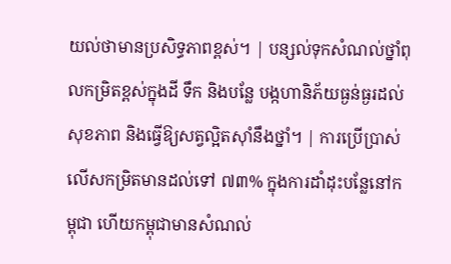យល់ថាមានប្រសិទ្ធភាពខ្ពស់។ | បន្សល់ទុកសំណល់ថ្នាំពុលកម្រិតខ្ពស់ក្នុងដី ទឹក និងបន្លែ បង្កហានិភ័យធ្ងន់ធ្ងរដល់សុខភាព និងធ្វើឱ្យសត្វល្អិតស៊ាំនឹងថ្នាំ។ | ការប្រើប្រាស់លើសកម្រិតមានដល់ទៅ ៧៣% ក្នុងការដាំដុះបន្លែនៅកម្ពុជា ហើយកម្ពុជាមានសំណល់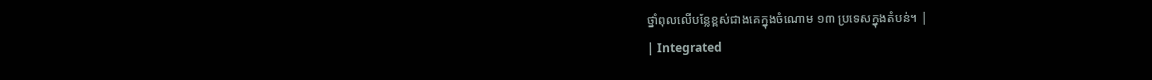ថ្នាំពុលលើបន្លែខ្ពស់ជាងគេក្នុងចំណោម ១៣ ប្រទេសក្នុងតំបន់។ |
| Integrated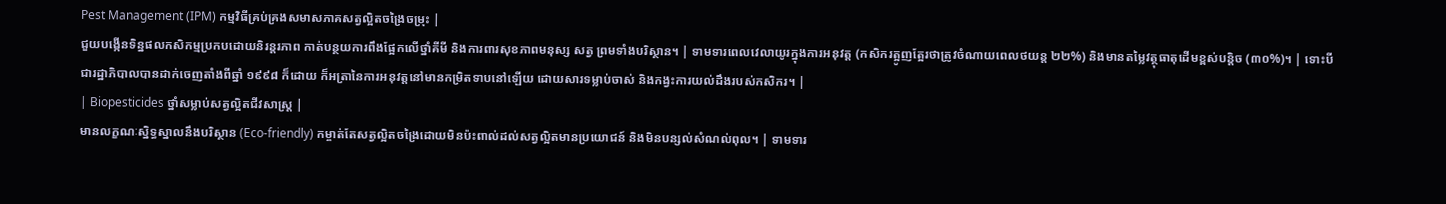Pest Management (IPM) កម្មវិធីគ្រប់គ្រងសមាសភាគសត្វល្អិតចង្រៃចម្រុះ |
ជួយបង្កើនទិន្នផលកសិកម្មប្រកបដោយនិរន្តរភាព កាត់បន្ថយការពឹងផ្អែកលើថ្នាំគីមី និងការពារសុខភាពមនុស្ស សត្វ ព្រមទាំងបរិស្ថាន។ | ទាមទារពេលវេលាយូរក្នុងការអនុវត្ត (កសិករត្អូញត្អែរថាត្រូវចំណាយពេលថយន្ត ២២%) និងមានតម្លៃវត្ថុធាតុដើមខ្ពស់បន្តិច (៣០%)។ | ទោះបីជារដ្ឋាភិបាលបានដាក់ចេញតាំងពីឆ្នាំ ១៩៩៨ ក៏ដោយ ក៏អត្រានៃការអនុវត្តនៅមានកម្រិតទាបនៅឡើយ ដោយសារទម្លាប់ចាស់ និងកង្វះការយល់ដឹងរបស់កសិករ។ |
| Biopesticides ថ្នាំសម្លាប់សត្វល្អិតជីវសាស្ត្រ |
មានលក្ខណៈស្និទ្ធស្នាលនឹងបរិស្ថាន (Eco-friendly) កម្ចាត់តែសត្វល្អិតចង្រៃដោយមិនប៉ះពាល់ដល់សត្វល្អិតមានប្រយោជន៍ និងមិនបន្សល់សំណល់ពុល។ | ទាមទារ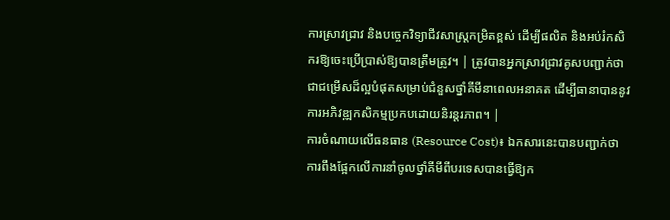ការស្រាវជ្រាវ និងបច្ចេកវិទ្យាជីវសាស្ត្រកម្រិតខ្ពស់ ដើម្បីផលិត និងអប់រំកសិករឱ្យចេះប្រើប្រាស់ឱ្យបានត្រឹមត្រូវ។ | ត្រូវបានអ្នកស្រាវជ្រាវគូសបញ្ជាក់ថាជាជម្រើសដ៏ល្អបំផុតសម្រាប់ជំនួសថ្នាំគីមីនាពេលអនាគត ដើម្បីធានាបាននូវការអភិវឌ្ឍកសិកម្មប្រកបដោយនិរន្តរភាព។ |
ការចំណាយលើធនធាន (Resource Cost)៖ ឯកសារនេះបានបញ្ជាក់ថា ការពឹងផ្អែកលើការនាំចូលថ្នាំគីមីពីបរទេសបានធ្វើឱ្យក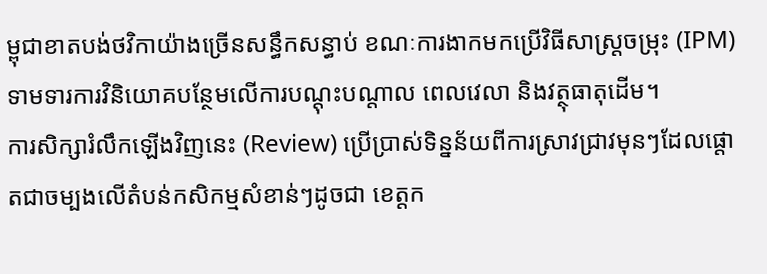ម្ពុជាខាតបង់ថវិកាយ៉ាងច្រើនសន្ធឹកសន្ធាប់ ខណៈការងាកមកប្រើវិធីសាស្ត្រចម្រុះ (IPM) ទាមទារការវិនិយោគបន្ថែមលើការបណ្តុះបណ្តាល ពេលវេលា និងវត្ថុធាតុដើម។
ការសិក្សារំលឹកឡើងវិញនេះ (Review) ប្រើប្រាស់ទិន្នន័យពីការស្រាវជ្រាវមុនៗដែលផ្តោតជាចម្បងលើតំបន់កសិកម្មសំខាន់ៗដូចជា ខេត្តក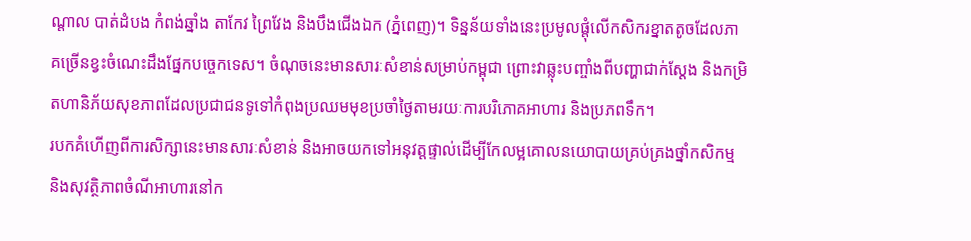ណ្តាល បាត់ដំបង កំពង់ឆ្នាំង តាកែវ ព្រៃវែង និងបឹងជើងឯក (ភ្នំពេញ)។ ទិន្នន័យទាំងនេះប្រមូលផ្តុំលើកសិករខ្នាតតូចដែលភាគច្រើនខ្វះចំណេះដឹងផ្នែកបច្ចេកទេស។ ចំណុចនេះមានសារៈសំខាន់សម្រាប់កម្ពុជា ព្រោះវាឆ្លុះបញ្ចាំងពីបញ្ហាជាក់ស្តែង និងកម្រិតហានិភ័យសុខភាពដែលប្រជាជនទូទៅកំពុងប្រឈមមុខប្រចាំថ្ងៃតាមរយៈការបរិភោគអាហារ និងប្រភពទឹក។
របកគំហើញពីការសិក្សានេះមានសារៈសំខាន់ និងអាចយកទៅអនុវត្តផ្ទាល់ដើម្បីកែលម្អគោលនយោបាយគ្រប់គ្រងថ្នាំកសិកម្ម និងសុវត្ថិភាពចំណីអាហារនៅក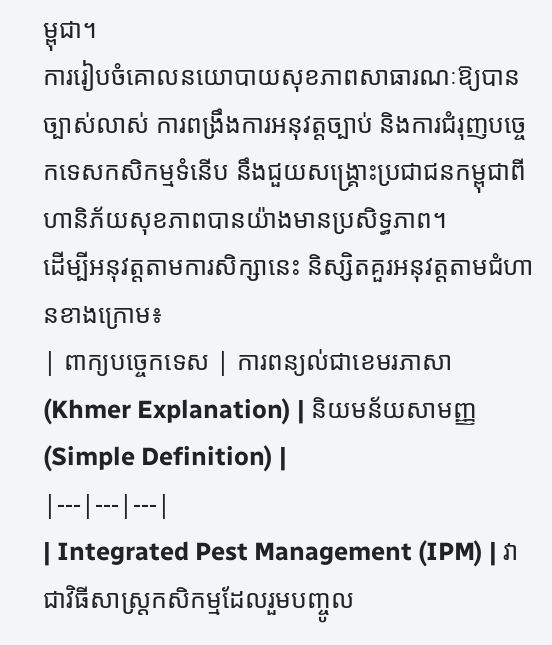ម្ពុជា។
ការរៀបចំគោលនយោបាយសុខភាពសាធារណៈឱ្យបានច្បាស់លាស់ ការពង្រឹងការអនុវត្តច្បាប់ និងការជំរុញបច្ចេកទេសកសិកម្មទំនើប នឹងជួយសង្គ្រោះប្រជាជនកម្ពុជាពីហានិភ័យសុខភាពបានយ៉ាងមានប្រសិទ្ធភាព។
ដើម្បីអនុវត្តតាមការសិក្សានេះ និស្សិតគួរអនុវត្តតាមជំហានខាងក្រោម៖
| ពាក្យបច្ចេកទេស | ការពន្យល់ជាខេមរភាសា (Khmer Explanation) | និយមន័យសាមញ្ញ (Simple Definition) |
|---|---|---|
| Integrated Pest Management (IPM) | វាជាវិធីសាស្ត្រកសិកម្មដែលរួមបញ្ចូល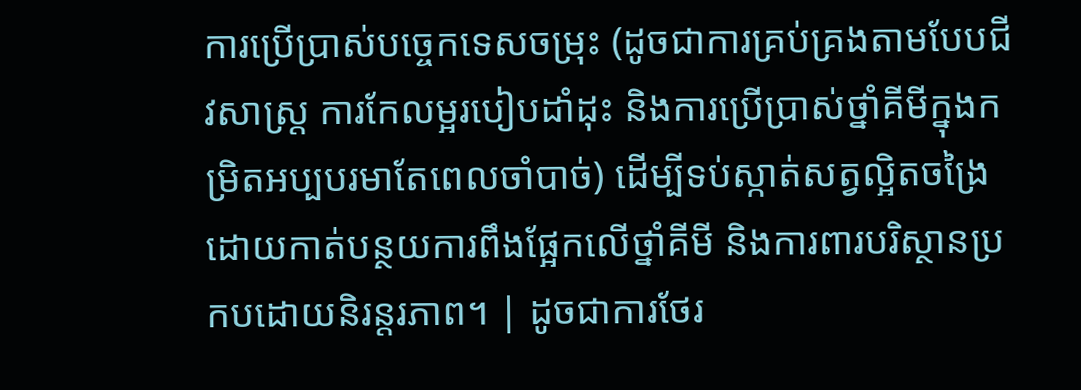ការប្រើប្រាស់បច្ចេកទេសចម្រុះ (ដូចជាការគ្រប់គ្រងតាមបែបជីវសាស្ត្រ ការកែលម្អរបៀបដាំដុះ និងការប្រើប្រាស់ថ្នាំគីមីក្នុងកម្រិតអប្បបរមាតែពេលចាំបាច់) ដើម្បីទប់ស្កាត់សត្វល្អិតចង្រៃ ដោយកាត់បន្ថយការពឹងផ្អែកលើថ្នាំគីមី និងការពារបរិស្ថានប្រកបដោយនិរន្តរភាព។ | ដូចជាការថែរ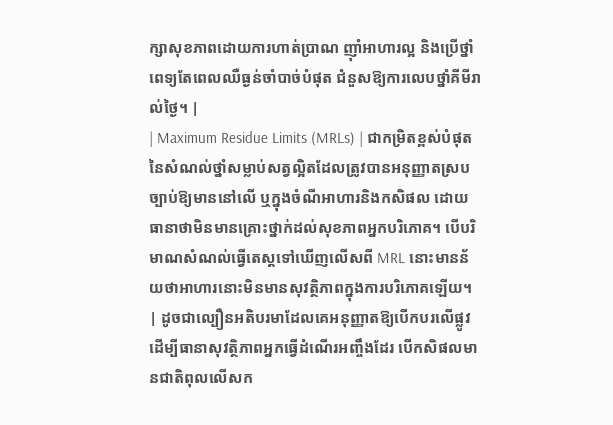ក្សាសុខភាពដោយការហាត់ប្រាណ ញ៉ាំអាហារល្អ និងប្រើថ្នាំពេទ្យតែពេលឈឺធ្ងន់ចាំបាច់បំផុត ជំនួសឱ្យការលេបថ្នាំគីមីរាល់ថ្ងៃ។ |
| Maximum Residue Limits (MRLs) | ជាកម្រិតខ្ពស់បំផុតនៃសំណល់ថ្នាំសម្លាប់សត្វល្អិតដែលត្រូវបានអនុញ្ញាតស្របច្បាប់ឱ្យមាននៅលើ ឬក្នុងចំណីអាហារនិងកសិផល ដោយធានាថាមិនមានគ្រោះថ្នាក់ដល់សុខភាពអ្នកបរិភោគ។ បើបរិមាណសំណល់ធ្វើតេស្តទៅឃើញលើសពី MRL នោះមានន័យថាអាហារនោះមិនមានសុវត្ថិភាពក្នុងការបរិភោគឡើយ។ | ដូចជាល្បឿនអតិបរមាដែលគេអនុញ្ញាតឱ្យបើកបរលើផ្លូវ ដើម្បីធានាសុវត្ថិភាពអ្នកធ្វើដំណើរអញ្ចឹងដែរ បើកសិផលមានជាតិពុលលើសក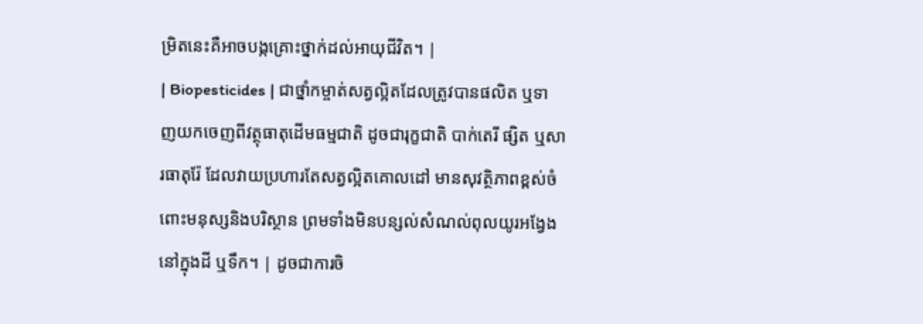ម្រិតនេះគឺអាចបង្កគ្រោះថ្នាក់ដល់អាយុជីវិត។ |
| Biopesticides | ជាថ្នាំកម្ចាត់សត្វល្អិតដែលត្រូវបានផលិត ឬទាញយកចេញពីវត្ថុធាតុដើមធម្មជាតិ ដូចជារុក្ខជាតិ បាក់តេរី ផ្សិត ឬសារធាតុរ៉ែ ដែលវាយប្រហារតែសត្វល្អិតគោលដៅ មានសុវត្ថិភាពខ្ពស់ចំពោះមនុស្សនិងបរិស្ថាន ព្រមទាំងមិនបន្សល់សំណល់ពុលយូរអង្វែងនៅក្នុងដី ឬទឹក។ | ដូចជាការចិ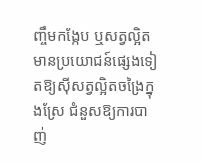ញ្ចឹមកង្កែប ឬសត្វល្អិតមានប្រយោជន៍ផ្សេងទៀតឱ្យស៊ីសត្វល្អិតចង្រៃក្នុងស្រែ ជំនួសឱ្យការបាញ់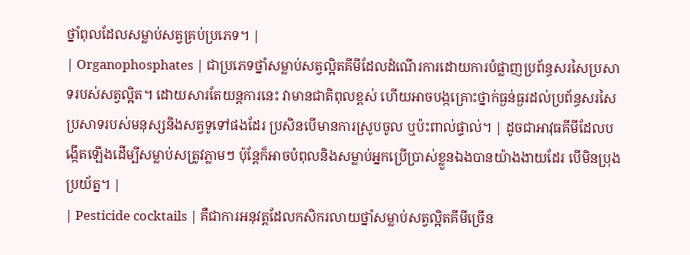ថ្នាំពុលដែលសម្លាប់សត្វគ្រប់ប្រភេទ។ |
| Organophosphates | ជាប្រភេទថ្នាំសម្លាប់សត្វល្អិតគីមីដែលដំណើរការដោយការបំផ្លាញប្រព័ន្ធសរសៃប្រសាទរបស់សត្វល្អិត។ ដោយសារតែយន្តការនេះ វាមានជាតិពុលខ្ពស់ ហើយអាចបង្កគ្រោះថ្នាក់ធ្ងន់ធ្ងរដល់ប្រព័ន្ធសរសៃប្រសាទរបស់មនុស្សនិងសត្វទូទៅផងដែរ ប្រសិនបើមានការស្រូបចូល ឬប៉ះពាល់ផ្ទាល់។ | ដូចជាអាវុធគីមីដែលបង្កើតឡើងដើម្បីសម្លាប់សត្រូវភ្លាមៗ ប៉ុន្តែក៏អាចបំពុលនិងសម្លាប់អ្នកប្រើប្រាស់ខ្លួនឯងបានយ៉ាងងាយដែរ បើមិនប្រុងប្រយ័ត្ន។ |
| Pesticide cocktails | គឺជាការអនុវត្តដែលកសិករលាយថ្នាំសម្លាប់សត្វល្អិតគីមីច្រើន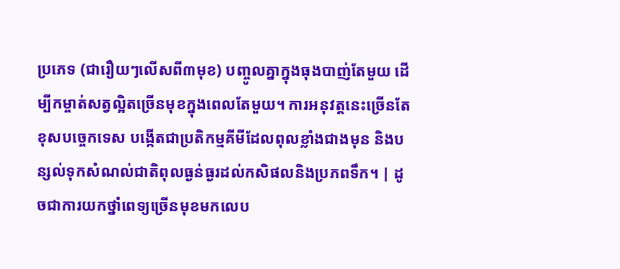ប្រភេទ (ជារឿយៗលើសពី៣មុខ) បញ្ចូលគ្នាក្នុងធុងបាញ់តែមួយ ដើម្បីកម្ចាត់សត្វល្អិតច្រើនមុខក្នុងពេលតែមួយ។ ការអនុវត្តនេះច្រើនតែខុសបច្ចេកទេស បង្កើតជាប្រតិកម្មគីមីដែលពុលខ្លាំងជាងមុន និងបន្សល់ទុកសំណល់ជាតិពុលធ្ងន់ធ្ងរដល់កសិផលនិងប្រភពទឹក។ | ដូចជាការយកថ្នាំពេទ្យច្រើនមុខមកលេប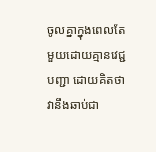ចូលគ្នាក្នុងពេលតែមួយដោយគ្មានវេជ្ជបញ្ជា ដោយគិតថាវានឹងឆាប់ជា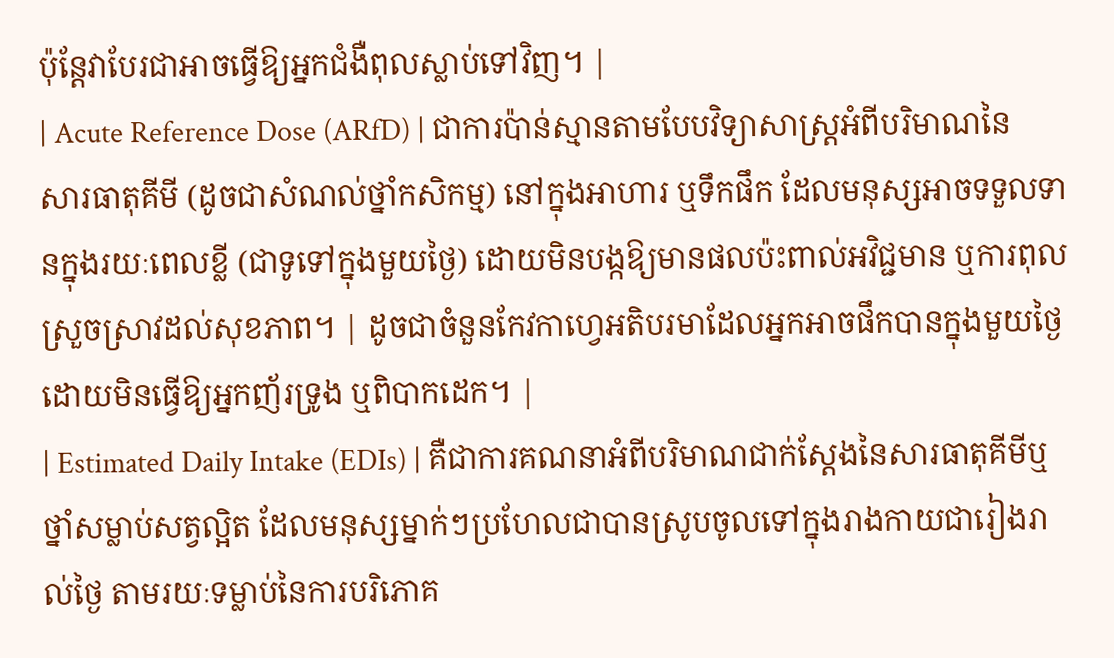ប៉ុន្តែវាបែរជាអាចធ្វើឱ្យអ្នកជំងឺពុលស្លាប់ទៅវិញ។ |
| Acute Reference Dose (ARfD) | ជាការប៉ាន់ស្មានតាមបែបវិទ្យាសាស្ត្រអំពីបរិមាណនៃសារធាតុគីមី (ដូចជាសំណល់ថ្នាំកសិកម្ម) នៅក្នុងអាហារ ឬទឹកផឹក ដែលមនុស្សអាចទទួលទានក្នុងរយៈពេលខ្លី (ជាទូទៅក្នុងមួយថ្ងៃ) ដោយមិនបង្កឱ្យមានផលប៉ះពាល់អវិជ្ជមាន ឬការពុលស្រួចស្រាវដល់សុខភាព។ | ដូចជាចំនួនកែវកាហ្វេអតិបរមាដែលអ្នកអាចផឹកបានក្នុងមួយថ្ងៃ ដោយមិនធ្វើឱ្យអ្នកញ័រទ្រូង ឬពិបាកដេក។ |
| Estimated Daily Intake (EDIs) | គឺជាការគណនាអំពីបរិមាណជាក់ស្តែងនៃសារធាតុគីមីឬថ្នាំសម្លាប់សត្វល្អិត ដែលមនុស្សម្នាក់ៗប្រហែលជាបានស្រូបចូលទៅក្នុងរាងកាយជារៀងរាល់ថ្ងៃ តាមរយៈទម្លាប់នៃការបរិភោគ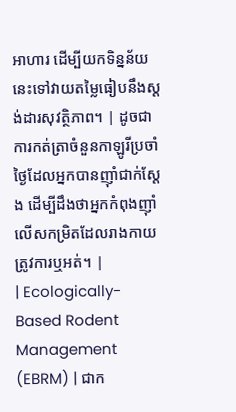អាហារ ដើម្បីយកទិន្នន័យនេះទៅវាយតម្លៃធៀបនឹងស្តង់ដារសុវត្ថិភាព។ | ដូចជាការកត់ត្រាចំនួនកាឡូរីប្រចាំថ្ងៃដែលអ្នកបានញ៉ាំជាក់ស្តែង ដើម្បីដឹងថាអ្នកកំពុងញ៉ាំលើសកម្រិតដែលរាងកាយត្រូវការឬអត់។ |
| Ecologically-Based Rodent Management (EBRM) | ជាក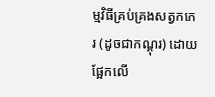ម្មវិធីគ្រប់គ្រងសត្វកកេរ (ដូចជាកណ្តុរ) ដោយផ្អែកលើ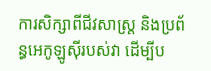ការសិក្សាពីជីវសាស្ត្រ និងប្រព័ន្ធអេកូឡូស៊ីរបស់វា ដើម្បីប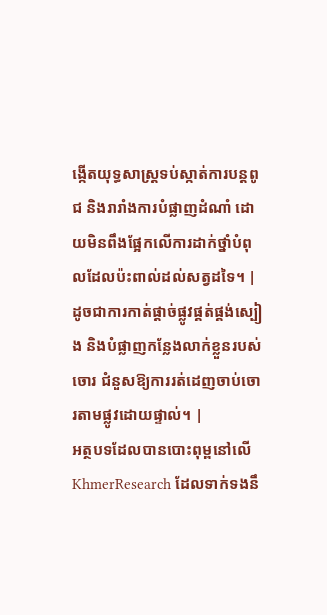ង្កើតយុទ្ធសាស្ត្រទប់ស្កាត់ការបន្តពូជ និងរារាំងការបំផ្លាញដំណាំ ដោយមិនពឹងផ្អែកលើការដាក់ថ្នាំបំពុលដែលប៉ះពាល់ដល់សត្វដទៃ។ | ដូចជាការកាត់ផ្តាច់ផ្លូវផ្គត់ផ្គង់ស្បៀង និងបំផ្លាញកន្លែងលាក់ខ្លួនរបស់ចោរ ជំនួសឱ្យការរត់ដេញចាប់ចោរតាមផ្លូវដោយផ្ទាល់។ |
អត្ថបទដែលបានបោះពុម្ពនៅលើ KhmerResearch ដែលទាក់ទងនឹ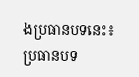ងប្រធានបទនេះ៖
ប្រធានបទ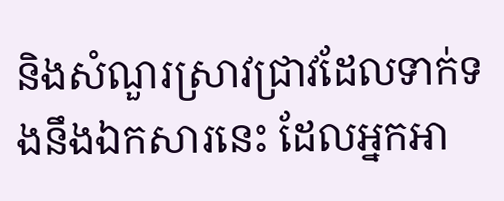និងសំណួរស្រាវជ្រាវដែលទាក់ទងនឹងឯកសារនេះ ដែលអ្នកអា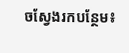ចស្វែងរកបន្ថែម៖